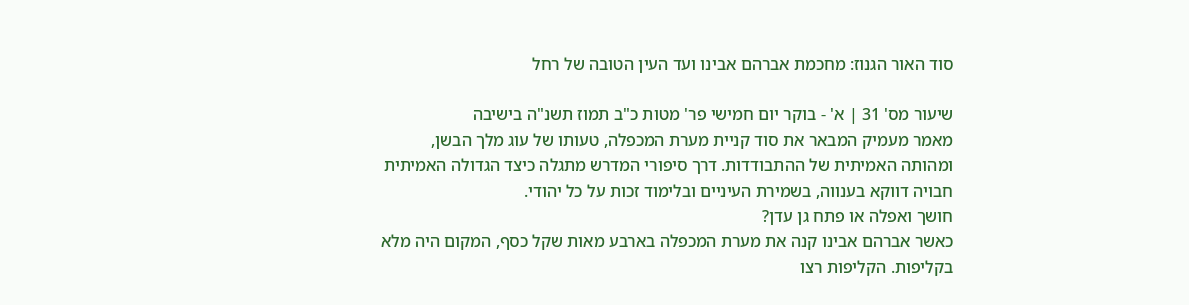סוד האור הגנוז: מחכמת אברהם אבינו ועד העין הטובה של רחל

שיעור מס' 31 | א' - בוקר יום חמישי פר' מטות כ"ב תמוז תשנ"ה בישיבה
מאמר מעמיק המבאר את סוד קניית מערת המכפלה, טעותו של עוג מלך הבשן, ומהותה האמיתית של ההתבודדות. דרך סיפורי המדרש מתגלה כיצד הגדולה האמיתית חבויה דווקא בענווה, בשמירת העיניים ובלימוד זכות על כל יהודי.
חושך ואפלה או פתח גן עדן?
כאשר אברהם אבינו קנה את מערת המכפלה בארבע מאות שקל כסף, המקום היה מלא בקליפות. הקליפות רצו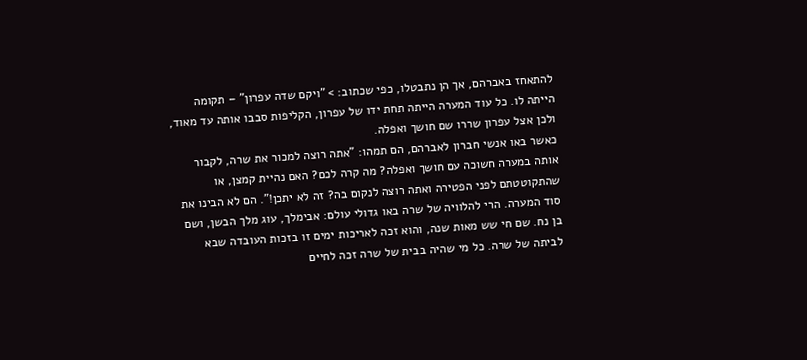להתאחז באברהם, אך הן נתבטלו, כפי שכתוב: > "ויקם שדה עפרון" – תקומה הייתה לו. כל עוד המערה הייתה תחת ידו של עפרון, הקליפות סבבו אותה עד מאוד, ולכן אצל עפרון שררו שם חושך ואפלה.
כאשר באו אנשי חברון לאברהם, הם תמהו: "אתה רוצה למכור את שרה, לקבור אותה במערה חשוכה עם חושך ואפלה? מה קרה לכם? האם נהיית קמצן, או שהתקוטטתם לפני הפטירה ואתה רוצה לנקום בה? זה לא יתכן!". הם לא הבינו את סוד המערה. הרי להלוויה של שרה באו גדולי עולם: אבימלך, עוג מלך הבשן, ושם בן נח. שם חי שש מאות שנה, והוא זכה לאריכות ימים זו בזכות העובדה שבא לביתה של שרה. כל מי שהיה בבית של שרה זכה לחיים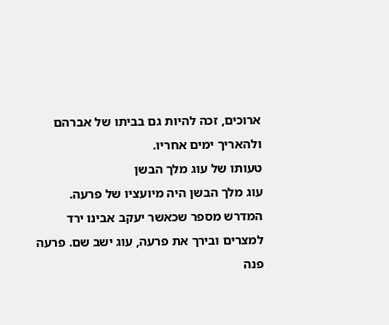ארוכים, זכה להיות גם בביתו של אברהם ולהאריך ימים אחריו.
טעותו של עוג מלך הבשן
עוג מלך הבשן היה מיועציו של פרעה. המדרש מספר שכאשר יעקב אבינו ירד למצרים ובירך את פרעה, עוג ישב שם. פרעה פנה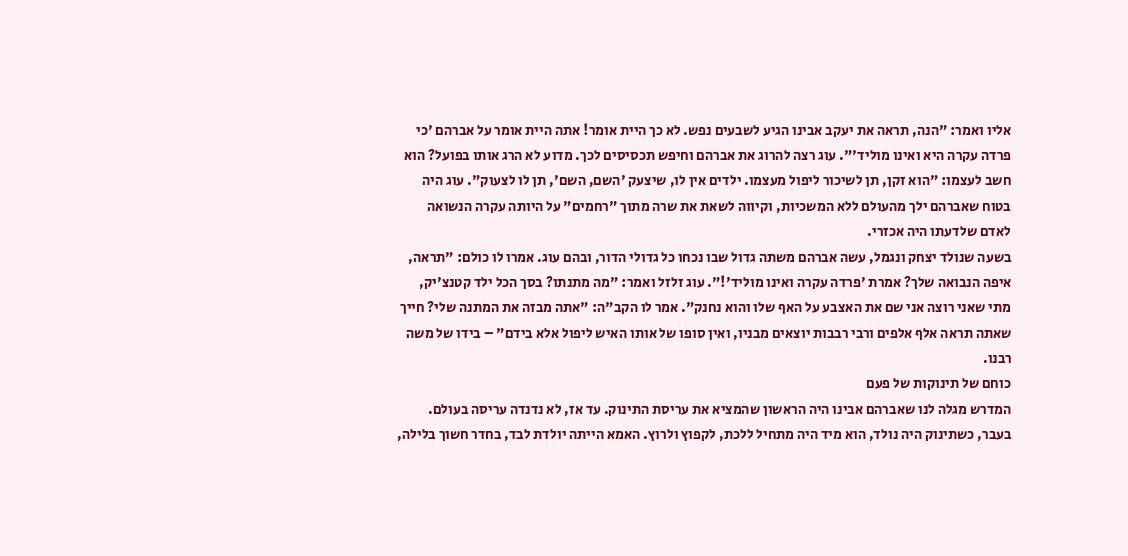אליו ואמר: "הנה, תראה את יעקב אבינו הגיע לשבעים נפש. לא כך היית אומר! אתה היית אומר על אברהם 'כי פרדה עקרה היא ואינו מוליד'". עוג רצה להרוג את אברהם וחיפש תכסיסים לכך. מדוע לא הרג אותו בפועל? הוא חשב לעצמו: "הוא זקן, תן לשיכור ליפול מעצמו. ילדים אין לו, שיצעק 'השם, השם', תן לו לצעוק". עוג היה בטוח שאברהם ילך מהעולם ללא המשכיות, וקיווה לשאת את שרה מתוך "רחמים" על היותה עקרה הנשואה לאדם שלדעתו היה אכזרי.
בשעה שנולד יצחק ונגמל, עשה אברהם משתה גדול שבו נכחו כל גדולי הדור, ובהם עוג. אמרו לו כולם: "תראה, איפה הנבואה שלך? אמרת 'פרדה עקרה ואינו מוליד'!". עוג זלזל ואמר: "מה מתנתו? בסך הכל ילד קטנצ'יק, מתי שאני רוצה אני שם את האצבע על האף שלו והוא נחנק". אמר לו הקב"ה: "אתה מבזה את המתנה שלי? חייך שאתה תראה אלף אלפים ורבי רבבות יוצאים מבניו, ואין סופו של אותו האיש ליפול אלא בידם" – בידו של משה רבנו.
כוחם של תינוקות של פעם
המדרש מגלה לנו שאברהם אבינו היה הראשון שהמציא את עריסת התינוק. עד אז, לא נדנדה עריסה בעולם. בעבר, כשתינוק היה נולד, הוא מיד היה מתחיל ללכת, לקפוץ ולרוץ. האמא הייתה יולדת לבד, בחדר חשוך בלילה,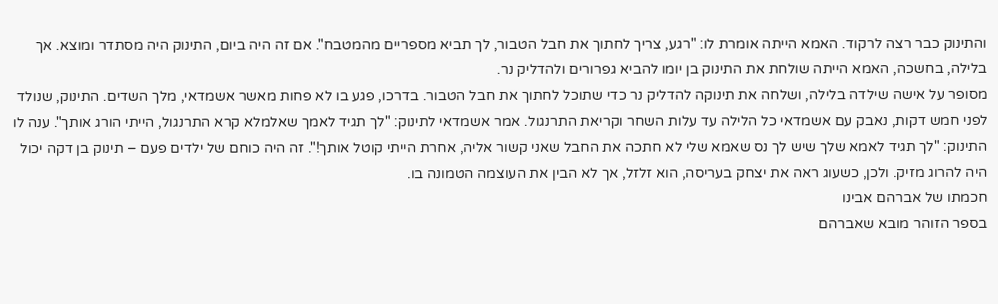והתינוק כבר רצה לרקוד. האמא הייתה אומרת לו: "רגע, צריך לחתוך את חבל הטבור, לך תביא מספריים מהמטבח". אם זה היה ביום, התינוק היה מסתדר ומוצא. אך בלילה, בחשכה, האמא הייתה שולחת את התינוק בן יומו להביא גפרורים ולהדליק נר.
מסופר על אישה שילדה בלילה, ושלחה את תינוקה להדליק נר כדי שתוכל לחתוך את חבל הטבור. בדרכו, פגע בו לא פחות מאשר אשמדאי, מלך השדים. התינוק, שנולד לפני חמש דקות, נאבק עם אשמדאי כל הלילה עד עלות השחר וקריאת התרנגול. אמר אשמדאי לתינוק: "לך תגיד לאמך שאלמלא קרא התרנגול, הייתי הורג אותך". ענה לו התינוק: "לך תגיד לאמא שלך שיש לך נס שאמא שלי לא חתכה את החבל שאני קשור אליה, אחרת הייתי קוטל אותך!". זה היה כוחם של ילדים פעם – תינוק בן דקה יכול היה להרוג מזיק. ולכן, כשעוג ראה את יצחק בעריסה, הוא זלזל, אך לא הבין את העוצמה הטמונה בו.
חכמתו של אברהם אבינו
בספר הזוהר מובא שאברהם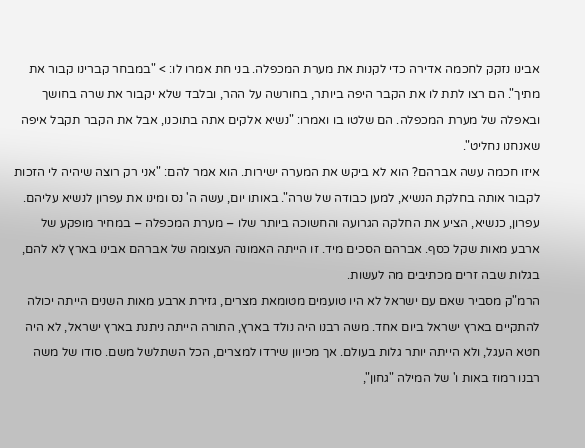אבינו נזקק לחכמה אדירה כדי לקנות את מערת המכפלה. בני חת אמרו לו: > "במבחר קברינו קבור את מתיך". הם רצו לתת לו את הקבר היפה ביותר, בחורשה על ההר, ובלבד שלא יקבור את שרה בחושך ובאפלה של מערת המכפלה. הם שלטו בו ואמרו: "נשיא אלקים אתה בתוכנו, אבל את הקבר תקבל איפה שאנחנו נחליט".
איזו חכמה עשה אברהם? הוא לא ביקש את המערה ישירות. הוא אמר להם: "אני רק רוצה שיהיה לי הזכות לקבור אותה בחלקת הנשיא, למען כבודה של שרה". באותו יום, עשה ה' נס ומינו את עפרון לנשיא עליהם. עפרון, כנשיא, הציע את החלקה הגרועה והחשוכה ביותר שלו – מערת המכפלה – במחיר מופקע של ארבע מאות שקל כסף. אברהם הסכים מיד. זו הייתה האמונה העצומה של אברהם אבינו בארץ לא להם, בגלות שבה זרים מכתיבים מה לעשות.
הרמ"ק מסביר שאם עם ישראל לא היו טועמים מטומאת מצרים, גזירת ארבע מאות השנים הייתה יכולה להתקיים בארץ ישראל ביום אחד. משה רבנו היה נולד בארץ, התורה הייתה ניתנת בארץ ישראל, לא היה חטא העגל, ולא הייתה יותר גלות בעולם. אך מכיוון שירדו למצרים, הכל השתלשל משם. סודו של משה רבנו רמוז באות ו' של המילה "גחון",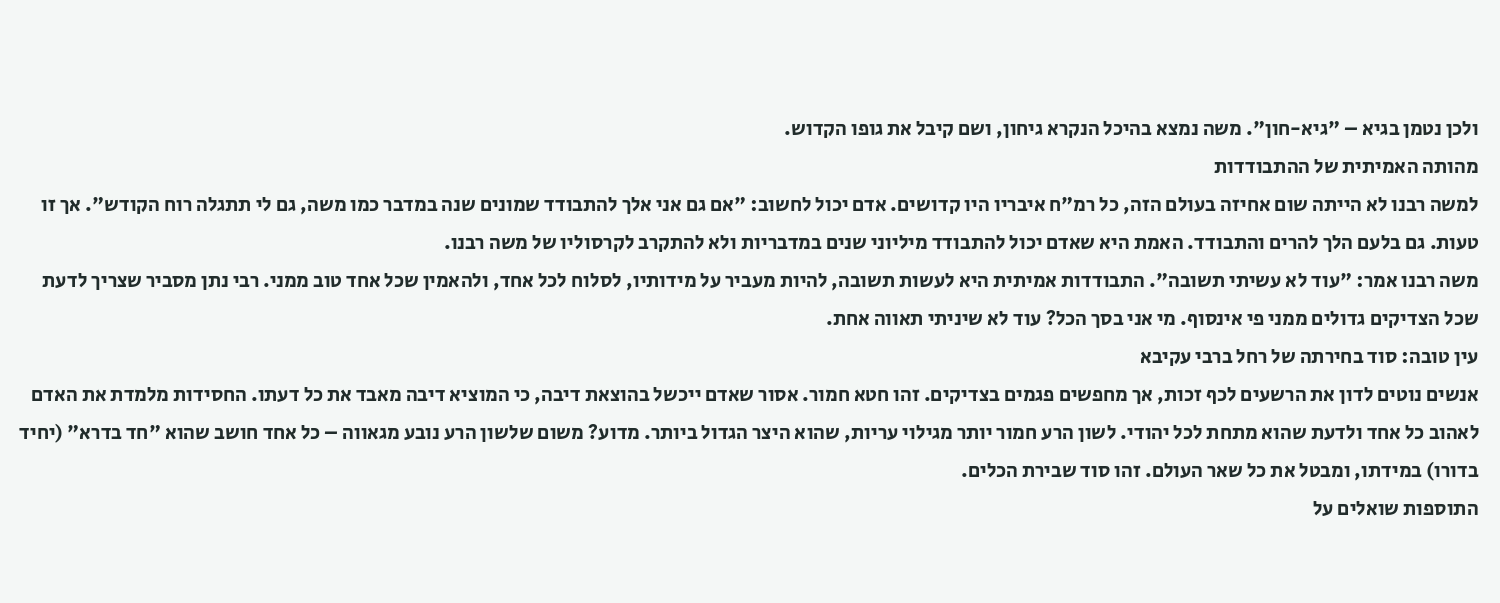ולכן נטמן בגיא – "גיא-חון". משה נמצא בהיכל הנקרא גיחון, ושם קיבל את גופו הקדוש.
מהותה האמיתית של ההתבודדות
למשה רבנו לא הייתה שום אחיזה בעולם הזה, כל רמ"ח איבריו היו קדושים. אדם יכול לחשוב: "אם גם אני אלך להתבודד שמונים שנה במדבר כמו משה, גם לי תתגלה רוח הקודש". אך זו טעות. גם בלעם הלך להרים והתבודד. האמת היא שאדם יכול להתבודד מיליוני שנים במדבריות ולא להתקרב לקרסוליו של משה רבנו.
משה רבנו אמר: "עוד לא עשיתי תשובה". התבודדות אמיתית היא לעשות תשובה, להיות מעביר על מידותיו, לסלוח לכל אחד, ולהאמין שכל אחד טוב ממני. רבי נתן מסביר שצריך לדעת שכל הצדיקים גדולים ממני פי אינסוף. מי אני בסך הכל? עוד לא שיניתי תאווה אחת.
עין טובה: סוד בחירתה של רחל ברבי עקיבא
אנשים נוטים לדון את הרשעים לכף זכות, אך מחפשים פגמים בצדיקים. זהו חטא חמור. אסור שאדם ייכשל בהוצאת דיבה, כי המוציא דיבה מאבד את כל דעתו. החסידות מלמדת את האדם לאהוב כל אחד ולדעת שהוא מתחת לכל יהודי. לשון הרע חמור יותר מגילוי עריות, שהוא היצר הגדול ביותר. מדוע? משום שלשון הרע נובע מגאווה – כל אחד חושב שהוא "חד בדרא" (יחיד בדורו) במידתו, ומבטל את כל שאר העולם. זהו סוד שבירת הכלים.
התוספות שואלים על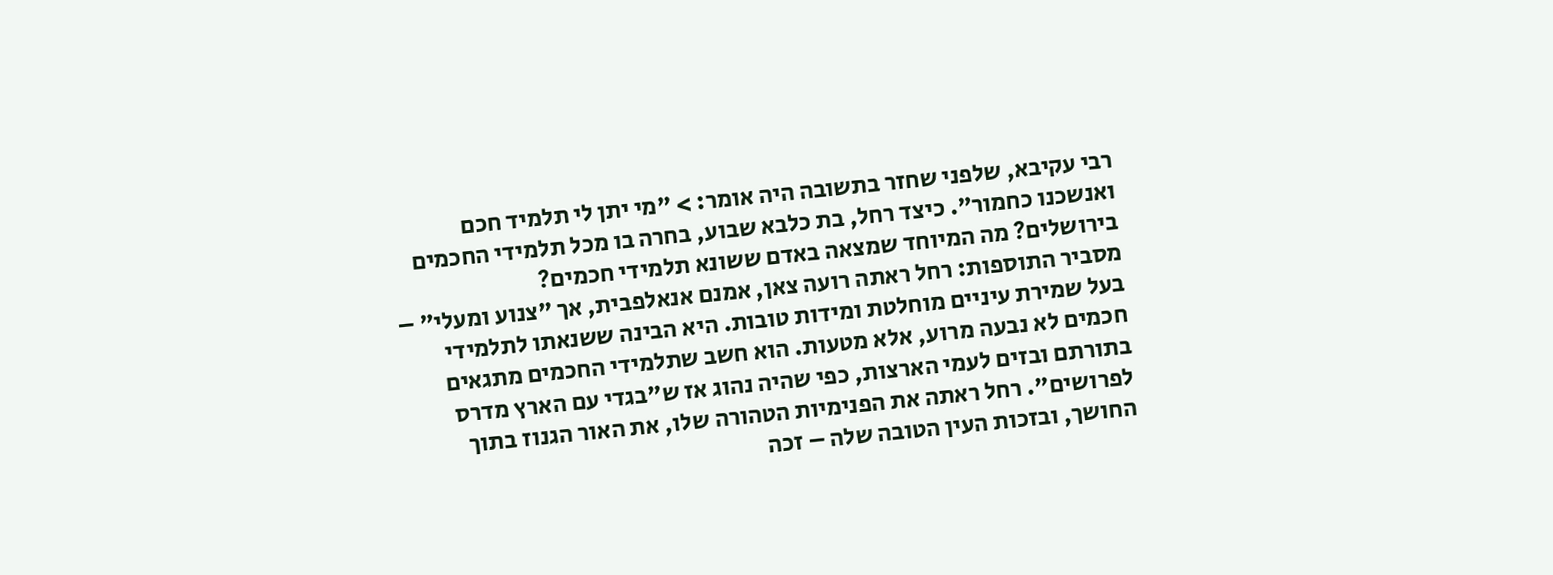רבי עקיבא, שלפני שחזר בתשובה היה אומר: > "מי יתן לי תלמיד חכם ואנשכנו כחמור". כיצד רחל, בת כלבא שבוע, בחרה בו מכל תלמידי החכמים בירושלים? מה המיוחד שמצאה באדם ששונא תלמידי חכמים?
מסביר התוספות: רחל ראתה רועה צאן, אמנם אנאלפבית, אך "צנוע ומעלי" – בעל שמירת עיניים מוחלטת ומידות טובות. היא הבינה ששנאתו לתלמידי חכמים לא נבעה מרוע, אלא מטעות. הוא חשב שתלמידי החכמים מתגאים בתורתם ובזים לעמי הארצות, כפי שהיה נהוג אז ש"בגדי עם הארץ מדרס לפרושים". רחל ראתה את הפנימיות הטהורה שלו, את האור הגנוז בתוך החושך, ובזכות העין הטובה שלה – זכה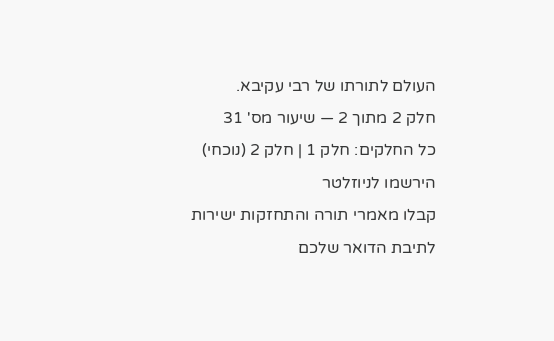העולם לתורתו של רבי עקיבא.
חלק 2 מתוך 2 — שיעור מס' 31
כל החלקים: חלק 1 | חלק 2 (נוכחי)
הירשמו לניוזלטר
קבלו מאמרי תורה והתחזקות ישירות לתיבת הדואר שלכם